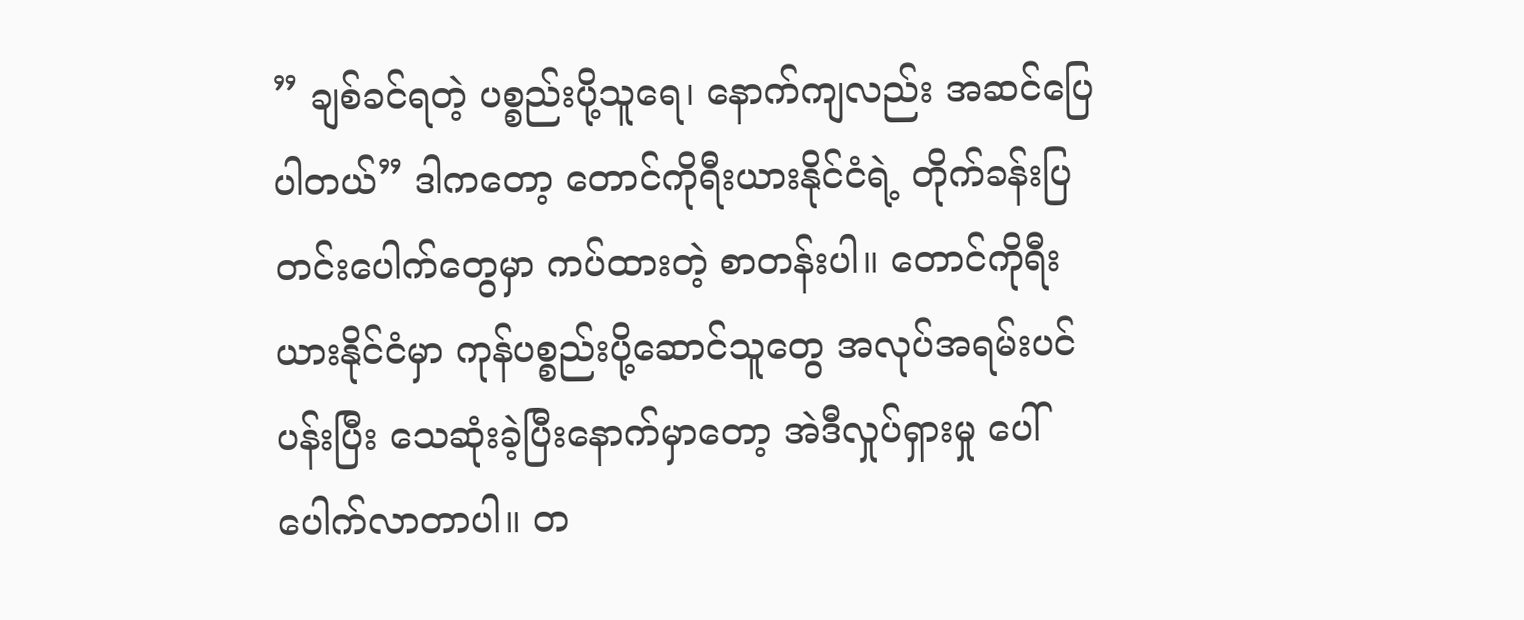” ချစ်ခင်ရတဲ့ ပစ္စည်းပို့သူရေ၊ နောက်ကျလည်း အဆင်ပြေပါတယ်” ဒါကတော့ တောင်ကိုရီးယားနိုင်ငံရဲ့ တိုက်ခန်းပြတင်းပေါက်တွေမှာ ကပ်ထားတဲ့ စာတန်းပါ။ တောင်ကိုရီးယားနိုင်ငံမှာ ကုန်ပစ္စည်းပို့ဆောင်သူတွေ အလုပ်အရမ်းပင်ပန်းပြီး သေဆုံးခဲ့ပြီးနောက်မှာတော့ အဲဒီလှုပ်ရှားမှု ပေါ်ပေါက်လာတာပါ။ တ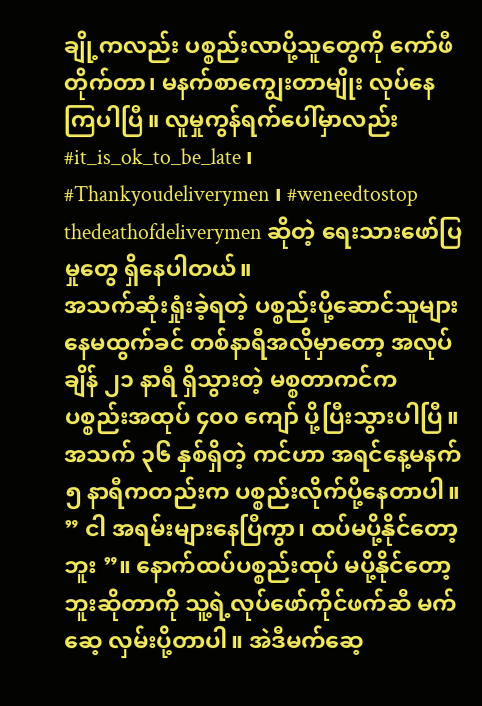ချို့ကလည်း ပစ္စည်းလာပို့သူတွေကို ကော်ဖီတိုက်တာ၊ မနက်စာကျွေးတာမျိုး လုပ်နေကြပါပြီ။ လူမှုကွန်ရက်ပေါ်မှာလည်း #it_is_ok_to_be_late ၊ #Thankyoudeliverymen ၊ #weneedtostop thedeathofdeliverymen ဆိုတဲ့ ရေးသားဖော်ပြမှုတွေ ရှိနေပါတယ်။
အသက်ဆုံးရှုံးခဲ့ရတဲ့ ပစ္စည်းပို့ဆောင်သူများ
နေမထွက်ခင် တစ်နာရီအလိုမှာတော့ အလုပ်ချိန် ၂၁ နာရီ ရှိသွားတဲ့ မစ္စတာကင်က ပစ္စည်းအထုပ် ၄၀၀ ကျော် ပို့ပြီးသွားပါပြီ။ အသက် ၃၆ နှစ်ရှိတဲ့ ကင်ဟာ အရင်နေ့မနက် ၅ နာရီကတည်းက ပစ္စည်းလိုက်ပို့နေတာပါ။ ” ငါ အရမ်းများနေပြီကွာ၊ ထပ်မပို့နိုင်တော့ဘူး ”။ နောက်ထပ်ပစ္စည်းထုပ် မပို့နိုင်တော့ဘူးဆိုတာကို သူ့ရဲ့လုပ်ဖော်ကိုင်ဖက်ဆီ မက်ဆေ့ လှမ်းပို့တာပါ။ အဲဒီမက်ဆေ့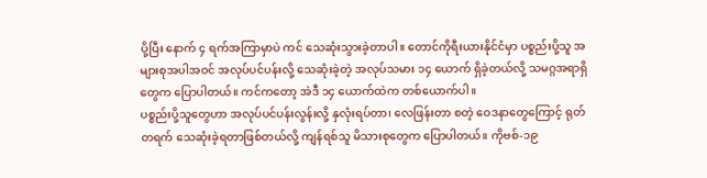ပို့ပြီး နောက် ၄ ရက်အကြာမှာပဲ ကင် သေဆုံးသွားခဲ့တာပါ။ တောင်ကိုရီးယားနိုင်ငံမှာ ပစ္စည်းပို့သူ အများစုအပါအဝင် အလုပ်ပင်ပန်းလို့ သေဆုံးခဲ့တဲ့ အလုပ်သမား ၁၄ ယောက် ရှိခဲ့တယ်လို့ သမဂ္ဂအရာရှိတွေက ပြောပါတယ်။ ကင်ကတော့ အဲဒီ ၁၄ ယောက်ထဲက တစ်ယောက်ပါ။
ပစ္စည်းပို့သူတွေဟာ အလုပ်ပင်ပန်းလွန်းလို့ နှလုံးရပ်တာ၊ လေဖြန်းတာ စတဲ့ ဝေဒနာတွေကြောင့် ရုတ်တရက် သေဆုံးခဲ့ရတာဖြစ်တယ်လို့ ကျန်ရစ်သူ မိသားစုတွေက ပြောပါတယ်။ ကိုဗစ်-၁၉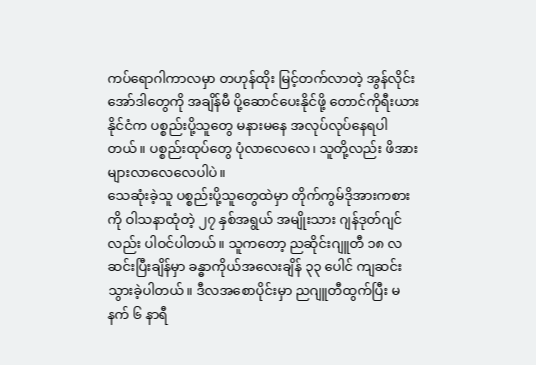ကပ်ရောဂါကာလမှာ တဟုန်ထိုး မြင့်တက်လာတဲ့ အွန်လိုင်းအော်ဒါတွေကို အချိန်မီ ပို့ဆောင်ပေးနိုင်ဖို့ တောင်ကိုရီးယားနိုင်ငံက ပစ္စည်းပို့သူတွေ မနားမနေ အလုပ်လုပ်နေရပါတယ်။ ပစ္စည်းထုပ်တွေ ပုံလာလေလေ၊ သူတို့လည်း ဖိအားများလာလေလေပါပဲ။
သေဆုံးခဲ့သူ ပစ္စည်းပို့သူတွေထဲမှာ တိုက်ကွမ်ဒိုအားကစားကို ဝါသနာထုံတဲ့ ၂၇ နှစ်အရွယ် အမျိုးသား ဂျန်ဒုတ်ဂျင်လည်း ပါဝင်ပါတယ်။ သူကတော့ ညဆိုင်းဂျူတီ ၁၈ လ ဆင်းပြီးချိန်မှာ ခန္ဓာကိုယ်အလေးချိန် ၃၃ ပေါင် ကျဆင်းသွားခဲ့ပါတယ်။ ဒီလအစောပိုင်းမှာ ညဂျူတီထွက်ပြီး မနက် ၆ နာရီ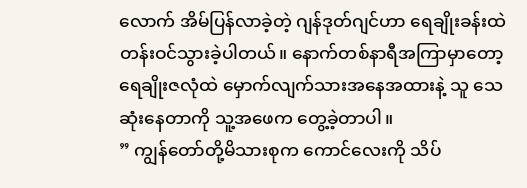လောက် အိမ်ပြန်လာခဲ့တဲ့ ဂျန်ဒုတ်ဂျင်ဟာ ရေချိုးခန်းထဲ တန်းဝင်သွားခဲ့ပါတယ်။ နောက်တစ်နာရီအကြာမှာတော့ ရေချိုးဇလုံထဲ မှောက်လျက်သားအနေအထားနဲ့ သူ သေဆုံးနေတာကို သူ့အဖေက တွေ့ခဲ့တာပါ။
” ကျွန်တော်တို့မိသားစုက ကောင်လေးကို သိပ်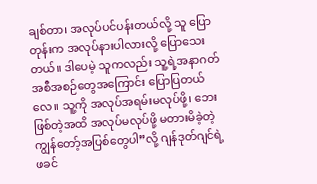ချစ်တာ၊ အလုပ်ပင်ပန်းတယ်လို့ သူ ပြောတုန်းက အလုပ်နားပါလားလို့ ပြောသေးတယ်။ ဒါပေမဲ့ သူကလည်း သူ့ရဲ့အနာဂတ်အစီအစဉ်တွေအကြောင်း ပြောပြတယ်လေ။ သူ့ကို အလုပ်အရမ်းမလုပ်ဖို့၊ ဘေးဖြစ်တဲ့အထိ အလုပ်မလုပ်ဖို့ မတားမိခဲ့တဲ့ ကျွန်တော့်အပြစ်တွေပါ”လို့ ဂျန်ဒုတ်ဂျင်ရဲ့ဖခင်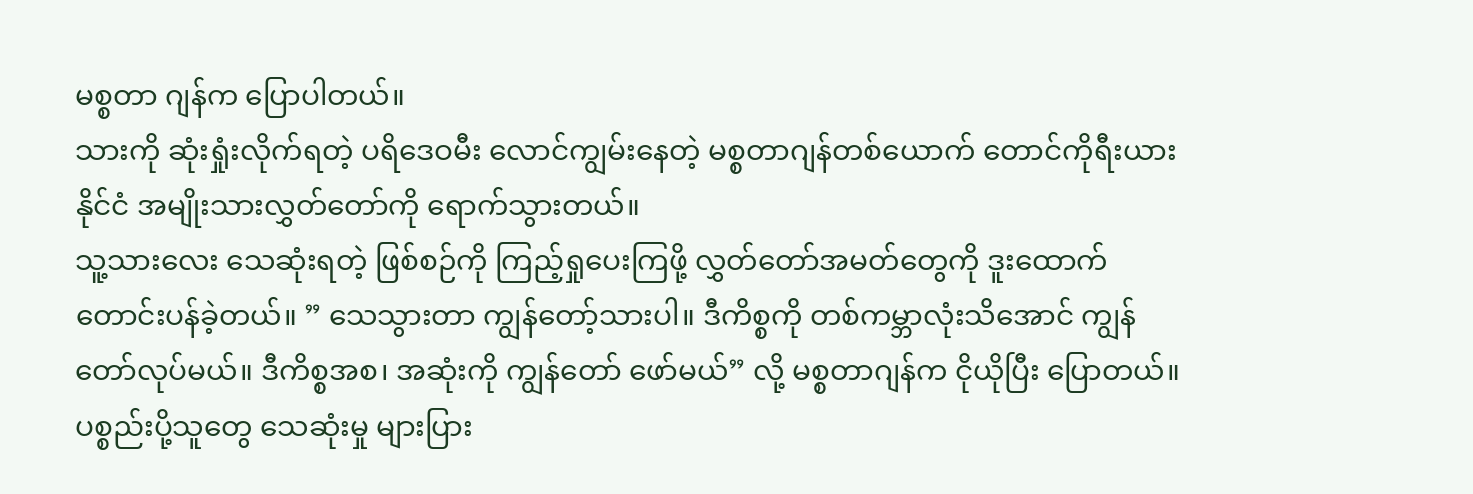မစ္စတာ ဂျန်က ပြောပါတယ်။
သားကို ဆုံးရှုံးလိုက်ရတဲ့ ပရိဒေဝမီး လောင်ကျွမ်းနေတဲ့ မစ္စတာဂျန်တစ်ယောက် တောင်ကိုရီးယားနိုင်ငံ အမျိုးသားလွှတ်တော်ကို ရောက်သွားတယ်။
သူ့သားလေး သေဆုံးရတဲ့ ဖြစ်စဉ်ကို ကြည့်ရှုပေးကြဖို့ လွှတ်တော်အမတ်တွေကို ဒူးထောက်တောင်းပန်ခဲ့တယ်။ ” သေသွားတာ ကျွန်တော့်သားပါ။ ဒီကိစ္စကို တစ်ကမ္ဘာလုံးသိအောင် ကျွန်တော်လုပ်မယ်။ ဒီကိစ္စအစ၊ အဆုံးကို ကျွန်တော် ဖော်မယ်” လို့ မစ္စတာဂျန်က ငိုယိုပြီး ပြောတယ်။ ပစ္စည်းပို့သူတွေ သေဆုံးမှု များပြား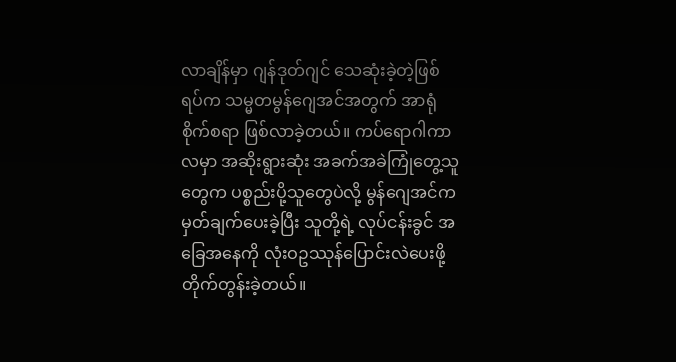လာချိန်မှာ ဂျန်ဒုတ်ဂျင် သေဆုံးခဲ့တဲ့ဖြစ်ရပ်က သမ္မတမွန်ဂျေအင်အတွက် အာရုံစိုက်စရာ ဖြစ်လာခဲ့တယ်။ ကပ်ရောဂါကာလမှာ အဆိုးရွားဆုံး အခက်အခဲကြုံတွေ့သူတွေက ပစ္စည်းပို့သူတွေပဲလို့ မွန်ဂျေအင်က မှတ်ချက်ပေးခဲ့ပြီး သူတို့ရဲ့ လုပ်ငန်းခွင် အခြေအနေကို လုံးဝဥဿုန်ပြောင်းလဲပေးဖို့ တိုက်တွန်းခဲ့တယ်။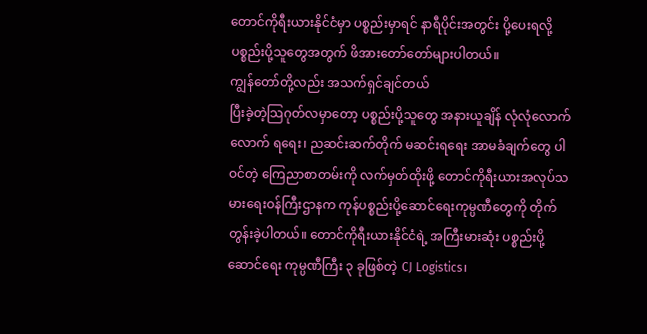တောင်ကိုရီးယားနိုင်ငံမှာ ပစ္စည်းမှာရင် နာရီပိုင်းအတွင်း ပို့ပေးရလို့ ပစ္စည်းပို့သူတွေအတွက် ဖိအားတော်တော်များပါတယ်။
ကျွန်တော်တို့လည်း အသက်ရှင်ချင်တယ်
ပြီးခဲ့တဲ့သြဂုတ်လမှာတော့ ပစ္စည်းပို့သူတွေ အနားယူချိန် လုံလုံလောက်လောက် ရရေး၊ ညဆင်းဆက်တိုက် မဆင်းရရေး အာမခံချက်တွေ ပါဝင်တဲ့ ကြေညာစာတမ်းကို လက်မှတ်ထိုးဖို့ တောင်ကိုရီးယားအလုပ်သမားရေးဝန်ကြီးဌာနက ကုန်ပစ္စည်းပို့ဆောင်ရေးကုမ္ပဏီတွေကို တိုက်တွန်းခဲ့ပါတယ်။ တောင်ကိုရီးယားနိုင်ငံရဲ့ အကြီးမားဆုံး ပစ္စည်းပို့ဆောင်ရေး ကုမ္ပဏီကြီး ၃ ခုဖြစ်တဲ့ CJ Logistics၊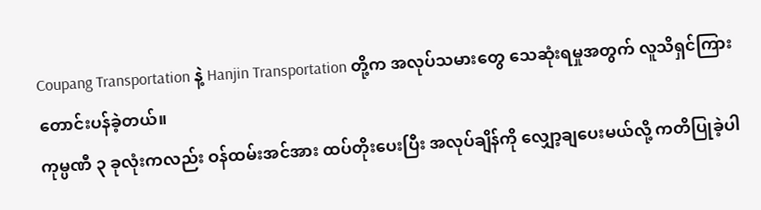Coupang Transportation နဲ့ Hanjin Transportation တို့က အလုပ်သမားတွေ သေဆုံးရမှုအတွက် လူသိရှင်ကြား တောင်းပန်ခဲ့တယ်။
ကုမ္ပဏီ ၃ ခုလုံးကလည်း ဝန်ထမ်းအင်အား ထပ်တိုးပေးပြီး အလုပ်ချိန်ကို လျှော့ချပေးမယ်လို့ ကတိပြုခဲ့ပါ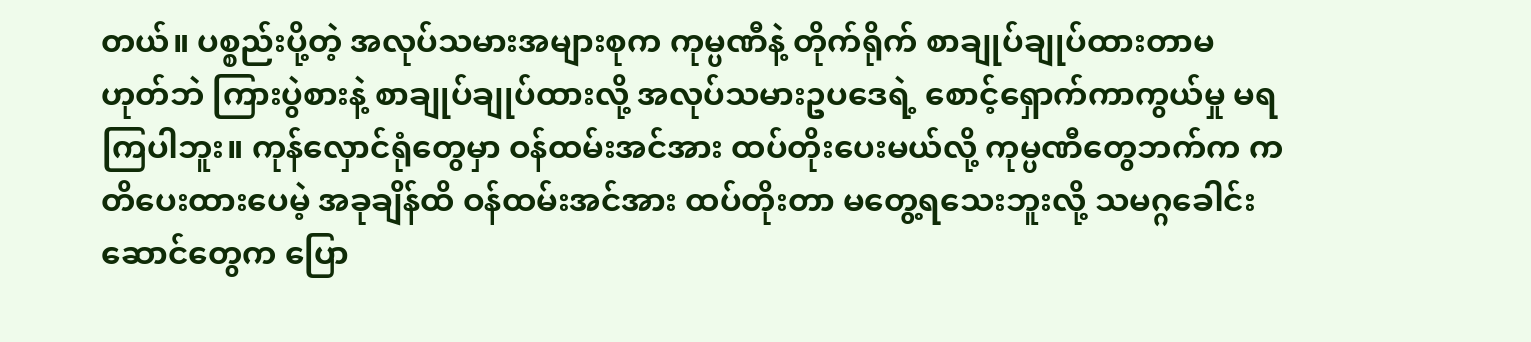တယ်။ ပစ္စည်းပို့တဲ့ အလုပ်သမားအများစုက ကုမ္ပဏီနဲ့ တိုက်ရိုက် စာချုပ်ချုပ်ထားတာမဟုတ်ဘဲ ကြားပွဲစားနဲ့ စာချုပ်ချုပ်ထားလို့ အလုပ်သမားဥပဒေရဲ့ စောင့်ရှောက်ကာကွယ်မှု မရကြပါဘူး။ ကုန်လှောင်ရုံတွေမှာ ဝန်ထမ်းအင်အား ထပ်တိုးပေးမယ်လို့ ကုမ္ပဏီတွေဘက်က ကတိပေးထားပေမဲ့ အခုချိန်ထိ ဝန်ထမ်းအင်အား ထပ်တိုးတာ မတွေ့ရသေးဘူးလို့ သမဂ္ဂခေါင်းဆောင်တွေက ပြော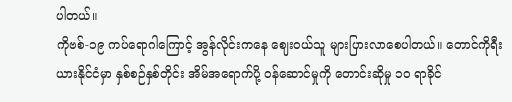ပါတယ်။
ကိုဗစ်-၁၉ ကပ်ရောဂါကြောင့် အွန်လိုင်းကနေ ဈေးဝယ်သူ များပြားလာစေပါတယ်။ တောင်ကိုရီးယားနိုင်ငံမှာ နှစ်စဉ်နှစ်တိုင်း အိမ်အရောက်ပို့ ဝန်ဆောင်မှုကို တောင်းဆိုမှု ၁၀ ရာခိုင်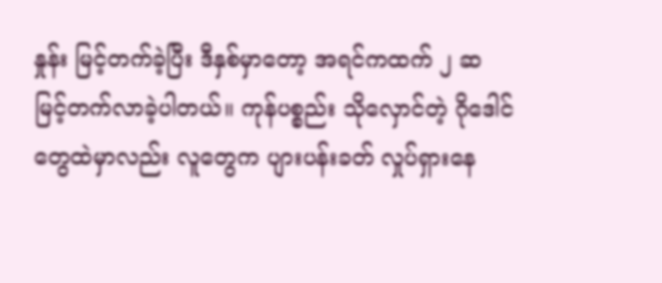နှုန်း မြင့်တက်ခဲ့ပြီး ဒီနှစ်မှာတော့ အရင်ကထက် ၂ ဆ မြင့်တက်လာခဲ့ပါတယ်။ ကုန်ပစ္စည်း သိုလှောင်တဲ့ ဂိုဒေါင်တွေထဲမှာလည်း လူတွေက ပျားပန်းခတ် လှုပ်ရှားနေ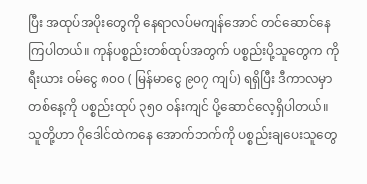ပြီး အထုပ်အပိုးတွေကို နေရာလပ်မကျန်အောင် တင်ဆောင်နေကြပါတယ်။ ကုန်ပစ္စည်းတစ်ထုပ်အတွက် ပစ္စည်းပို့သူတွေက ကိုရီးယား ဝမ်ငွေ ၈၀၀ ( မြန်မာငွေ ၉၀၇ ကျပ်) ရရှိပြီး ဒီကာလမှာ တစ်နေ့ကို ပစ္စည်းထုပ် ၃၅၀ ဝန်းကျင် ပို့ဆောင်လေ့ရှိပါတယ်။ သူတို့ဟာ ဂိုဒေါင်ထဲကနေ အောက်ဘက်ကို ပစ္စည်းချပေးသူတွေ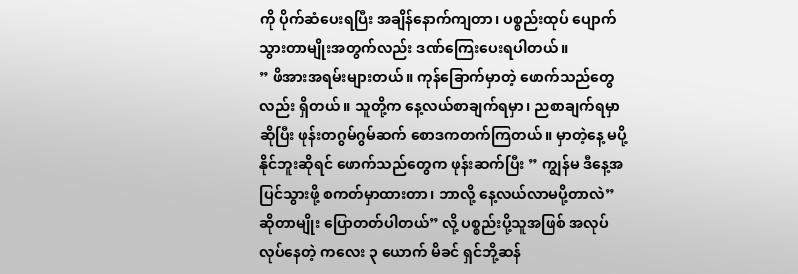ကို ပိုက်ဆံပေးရပြီး အချိန်နောက်ကျတာ၊ ပစ္စည်းထုပ် ပျောက်သွားတာမျိုးအတွက်လည်း ဒဏ်ကြေးပေးရပါတယ်။
” ဖိအားအရမ်းများတယ်။ ကုန်ခြောက်မှာတဲ့ ဖောက်သည်တွေလည်း ရှိတယ်။ သူတို့က နေ့လယ်စာချက်ရမှာ၊ ညစာချက်ရမှာဆိုပြီး ဖုန်းတဂွမ်ဂွမ်ဆက် စောဒကတက်ကြတယ်။ မှာတဲ့နေ့ မပို့နိုင်ဘူးဆိုရင် ဖောက်သည်တွေက ဖုန်းဆက်ပြီး ” ကျွန်မ ဒီနေ့အပြင်သွားဖို့ စကတ်မှာထားတာ၊ ဘာလို့ နေ့လယ်လာမပို့တာလဲ” ဆိုတာမျိုး ပြောတတ်ပါတယ်” လို့ ပစ္စည်းပို့သူအဖြစ် အလုပ်လုပ်နေတဲ့ ကလေး ၃ ယောက် မိခင် ရှင်ဘို့ဆန်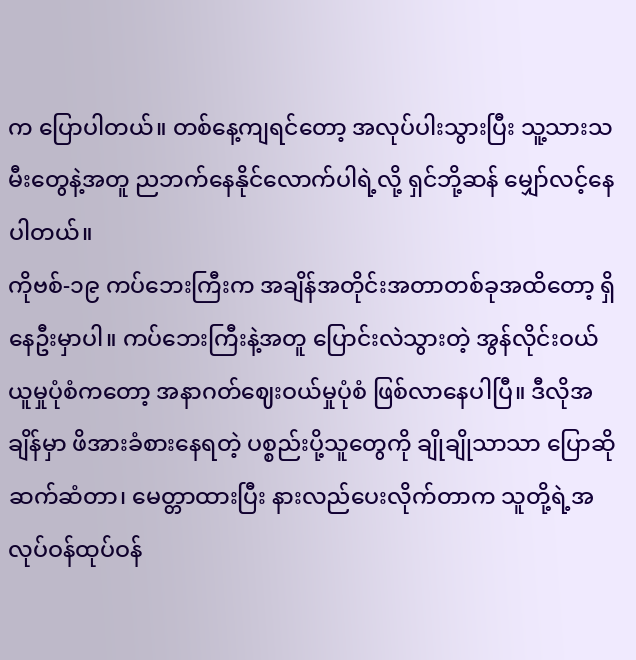က ပြောပါတယ်။ တစ်နေ့ကျရင်တော့ အလုပ်ပါးသွားပြီး သူ့သားသမီးတွေနဲ့အတူ ညဘက်နေနိုင်လောက်ပါရဲ့လို့ ရှင်ဘို့ဆန် မျှော်လင့်နေပါတယ်။
ကိုဗစ်-၁၉ ကပ်ဘေးကြီးက အချိန်အတိုင်းအတာတစ်ခုအထိတော့ ရှိနေဦးမှာပါ။ ကပ်ဘေးကြီးနဲ့အတူ ပြောင်းလဲသွားတဲ့ အွန်လိုင်းဝယ်ယူမှုပုံစံကတော့ အနာဂတ်ဈေးဝယ်မှုပုံစံ ဖြစ်လာနေပါပြီ။ ဒီလိုအချိန်မှာ ဖိအားခံစားနေရတဲ့ ပစ္စည်းပို့သူတွေကို ချိုချိုသာသာ ပြောဆိုဆက်ဆံတာ၊ မေတ္တာထားပြီး နားလည်ပေးလိုက်တာက သူတို့ရဲ့အလုပ်ဝန်ထုပ်ဝန်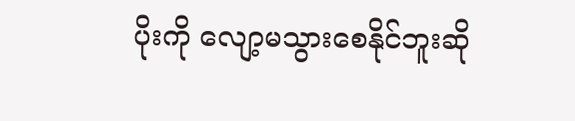ပိုးကို လျော့မသွားစေနိုင်ဘူးဆို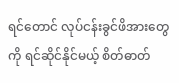ရင်တောင် လုပ်ငန်းခွင်ဖိအားတွေကို ရင်ဆိုင်နိုင်မယ့် စိတ်ဓာတ်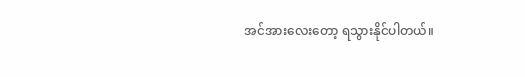အင်အားလေးတော့ ရသွားနိုင်ပါတယ်။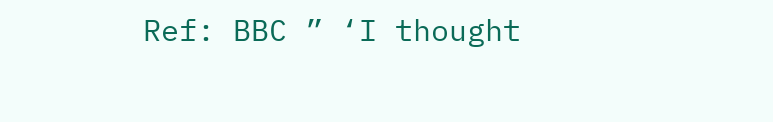Ref: BBC ” ‘I thought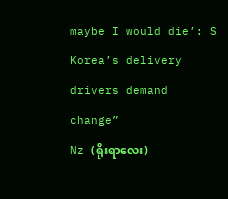maybe I would die’: S Korea’s delivery drivers demand change”
Nz (ရိုးရာလေး)